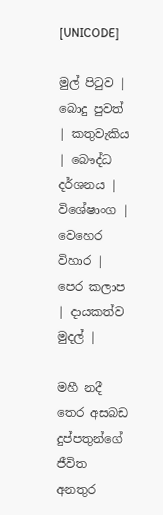[UNICODE]

මුල් පිටුව | බොදු පුවත් | කතුවැකිය | බෞද්ධ දර්ශනය | විශේෂාංග | වෙහෙර විහාර | පෙර කලාප | දායකත්ව මුදල් |

මහී නදී තෙර අසබඩ දුප්පතුන්ගේ ජීවිත අනතුර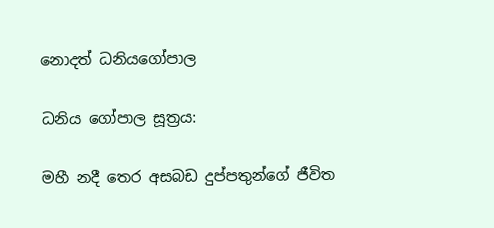නොදත් ධනියගෝපාල

ධනිය ගෝපාල සූත්‍රය:

මහී නදී තෙර අසබඩ දුප්පතුන්ගේ ජීවිත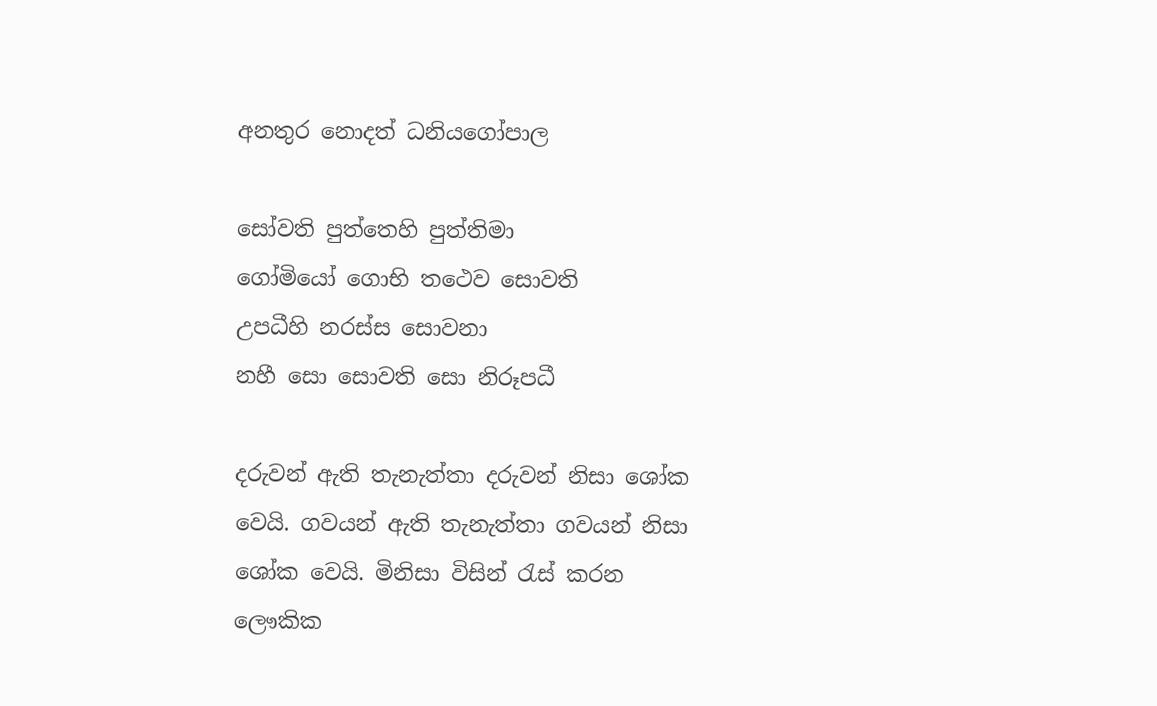අනතුර නොදත් ධනියගෝපාල

සෝවති පුත්තෙහි පුත්තිමා
ගෝමියෝ ගොභි තථෙව සොවති
උපධීහි නරස්ස සොවනා
නහී සො සොවති සො නිරූපධී

දරුවන් ඇති තැනැත්තා දරුවන් නිසා ශෝක වෙයි. ගවයන් ඇති තැනැත්තා ගවයන් නිසා ශෝක වෙයි. මිනිසා විසින් රැස් කරන ලෞකික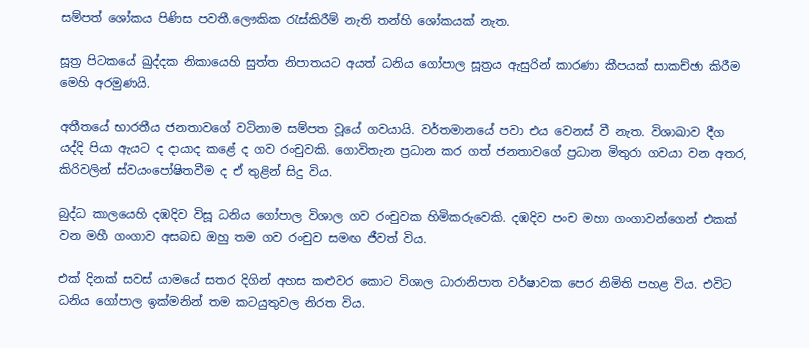සම්පත් ශෝකය පිණිස පවතී.ලෞකික රැස්කිරීම් නැති තන්හි ශෝකයක් නැත.

සූත්‍ර පිටකයේ ඛුද්දක නිකායෙහි සුත්ත නිපාතයට අයත් ධනිය ගෝපාල සූත්‍රය ඇසුරින් කාරණා කීපයක් සාකච්ඡා කිරීම මෙහි අරමුණයි.

අතීතයේ භාරතීය ජනතාවගේ වටිනාම සම්පත වූයේ ගවයායි. වර්තමානයේ පවා එය වෙනස් වී නැත. විශාඛාව දීග යද්දි පියා ඇයට ද දායාද කළේ ද ගව රංචුවකි. ගොවිතැන ප්‍රධාන කර ගත් ජනතාවගේ ප්‍රධාන මිතුරා ගවයා වන අතර, කිරිවලින් ස්වයංපෝෂිතවීම ද ඒ තුළින් සිදු විය.

බුද්ධ කාලයෙහි දඹදිව විසූ ධනිය ගෝපාල විශාල ගව රංචුවක හිමිකරුවෙකි. දඹදිව පංච මහා ගංගාවන්ගෙන් එකක් වන මහී ගංගාව අසබඩ ඔහු තම ගව රංචුව සමඟ ජීවත් විය.

එක් දිනක් සවස් යාමයේ සතර දිගින් අහස කළුවර කොට විශාල ධාරානිපාත වර්ෂාවක පෙර නිමිති පහළ විය. එවිට ධනිය ගෝපාල ඉක්මනින් තම කටයුතුවල නිරත විය.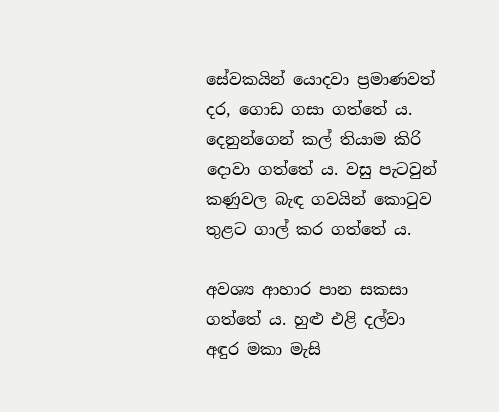සේවකයින් යොදවා ප්‍රමාණවත් දර, ගොඩ ගසා ගත්තේ ය. දෙනුන්ගෙන් කල් තියාම කිරි දොවා ගත්තේ ය. වසු පැටවුන් කණුවල බැඳ ගවයින් කොටුව තුළට ගාල් කර ගත්තේ ය.

අවශ්‍ය ආහාර පාන සකසා ගත්තේ ය. හුළු එළි දල්වා අඳුර මකා මැසි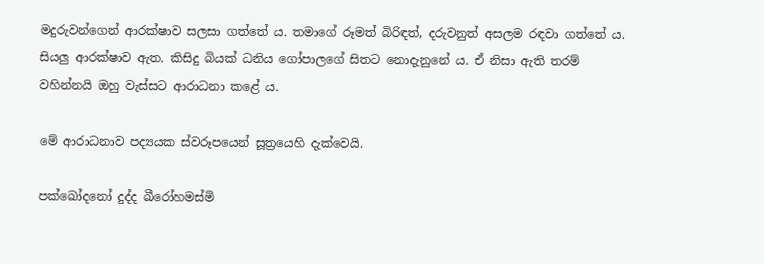මදුරුවන්ගෙන් ආරක්ෂාව සලසා ගත්තේ ය. තමාගේ රූමත් බිරිඳත්, දරුවනුත් අසලම රඳවා ගත්තේ ය. සියලු ආරක්ෂාව ඇත. කිසිදු බියක් ධනිය ගෝපාලගේ සිතට නොදැනුනේ ය. ඒ නිසා ඇති තරම් වහින්නයි ඔහු වැස්සට ආරාධනා කළේ ය.

මේ ආරාධනාව පද්‍යයක ස්වරූපයෙන් සූත්‍රයෙහි දැක්වෙයි.

පක්ඛෝදනෝ දුද්ද ඛීරෝහමස්මි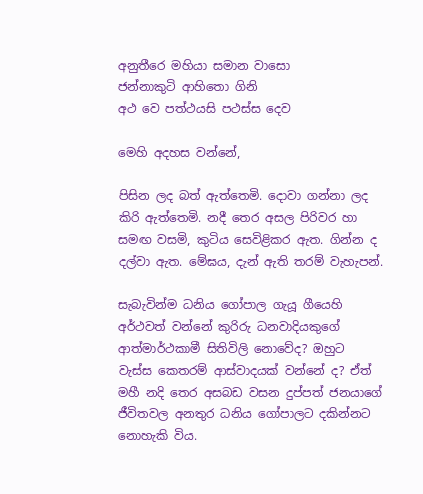අනුතීරෙ මහියා සමාන වාසො
ජන්නාකුටි ආහිතො ගිනි
අථ වෙ පත්ථයසි පථස්ස දෙව

මෙහි අදහස වන්නේ,

පිසින ලද බත් ඇත්තෙමි. දොවා ගන්නා ලද කිරි ඇත්තෙමි. නදී තෙර අසල පිරිවර හා සමඟ වසමි, කුටිය සෙවිළිකර ඇත. ගින්න ද දල්වා ඇත. මේඝය, දැන් ඇති තරම් වැහැපන්.

සැබැවින්ම ධනිය ගෝපාල ගැයූ ගීයෙහි අර්ථවත් වන්නේ කුරිරු ධනවාදියකුගේ ආත්මාර්ථකාමී සිතිවිලි නොවේද? ඔහුට වැස්ස කෙතරම් ආස්වාදයක් වන්නේ ද? ඒත් මහී නදි තෙර අසබඩ වසන දුප්පත් ජනයාගේ ජීවිතවල අනතුර ධනිය ගෝපාලට දකින්නට නොහැකි විය.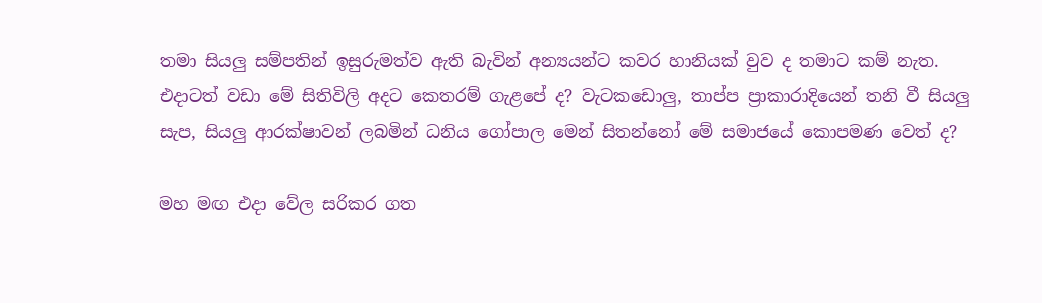තමා සියලු සම්පතින් ඉසුරුමත්ව ඇති බැවින් අන්‍යයන්ට කවර හානියක් වුව ද තමාට කම් නැත. එදාටත් වඩා මේ සිතිවිලි අදට කෙතරම් ගැළපේ ද? වැටකඩොලු, තාප්ප ප්‍රාකාරාදියෙන් තනි වී සියලු සැප, සියලු ආරක්ෂාවන් ලබමින් ධනිය ගෝපාල මෙන් සිතන්නෝ මේ සමාජයේ කොපමණ වෙත් ද?

මහ මඟ එදා වේල සරිකර ගත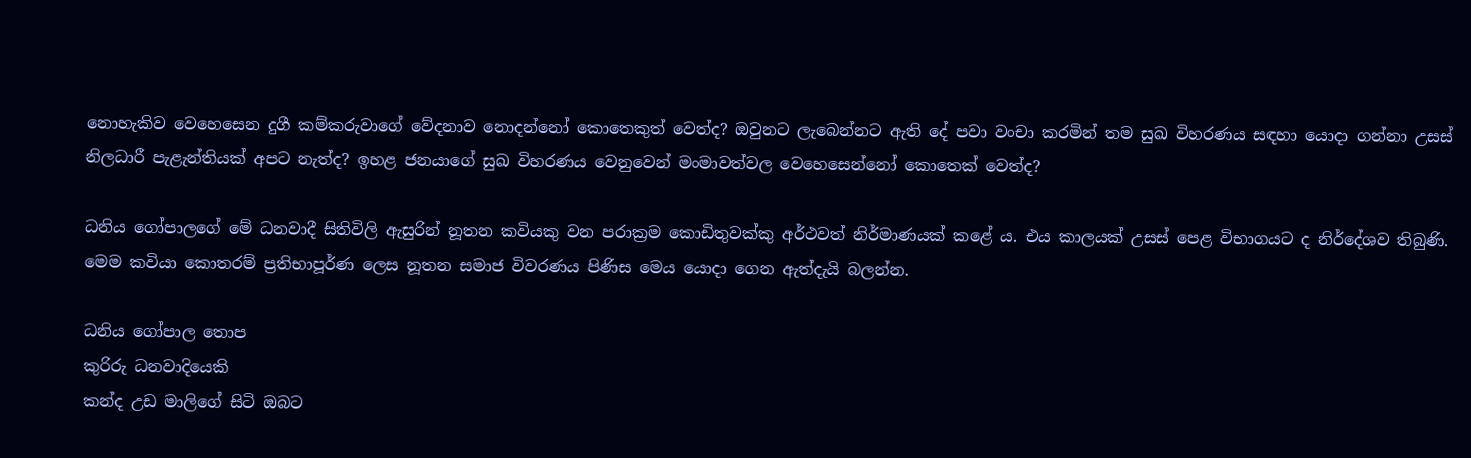නොහැකිව වෙහෙසෙන දුගී කම්කරුවාගේ වේදනාව නොදන්නෝ කොතෙකුත් වෙත්ද? ඔවුනට ලැබෙන්නට ඇති දේ පවා වංචා කරමින් තම සුඛ විහරණය සඳහා යොදා ගන්නා උසස් නිලධාරී පැළැන්තියක් අපට නැත්ද? ඉහළ ජනයාගේ සුඛ විහරණය වෙනුවෙන් මංමාවත්වල වෙහෙසෙන්නෝ කොතෙක් වෙත්ද?

ධනිය ගෝපාලගේ මේ ධනවාදී සිතිවිලි ඇසුරින් නූතන කවියකු වන පරාක්‍රම කොඩිතුවක්කු අර්ථවත් නිර්මාණයක් කළේ ය. එය කාලයක් උසස් පෙළ විභාගයට ද නිර්දේශව තිබුණි. මෙම කවියා කොතරම් ප්‍රතිභාපූර්ණ ලෙස නූතන සමාජ විවරණය පිණිස මෙය යොදා ගෙන ඇත්දැයි බලන්න.

ධනිය ගෝපාල තොප
කුරිරු ධනවාදියෙකි
කන්ද උඩ මාලිගේ සිටි ඔබට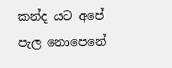කන්ද යට අපේ පැල නොපෙනේ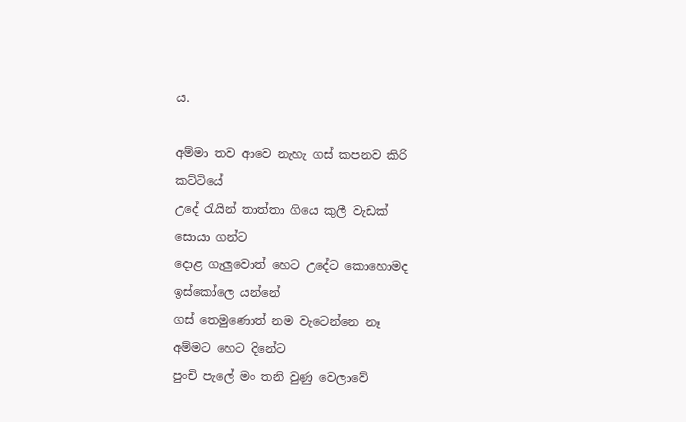ය.

අම්මා තව ආවෙ නැහැ ගස් කපනව කිරි
කට්ටියේ
උදේ රැයින් තාත්තා ගියෙ කුලී වැඩක්
සොයා ගන්ට
දොළ ගැලුවොත් හෙට උදේට කොහොමද
ඉස්කෝලෙ යන්නේ
ගස් තෙමුණොත් නම වැටෙන්නෙ නෑ
අම්මට හෙට දිනේට
පුංචි පැලේ මං තනි වුණු වෙලාවේ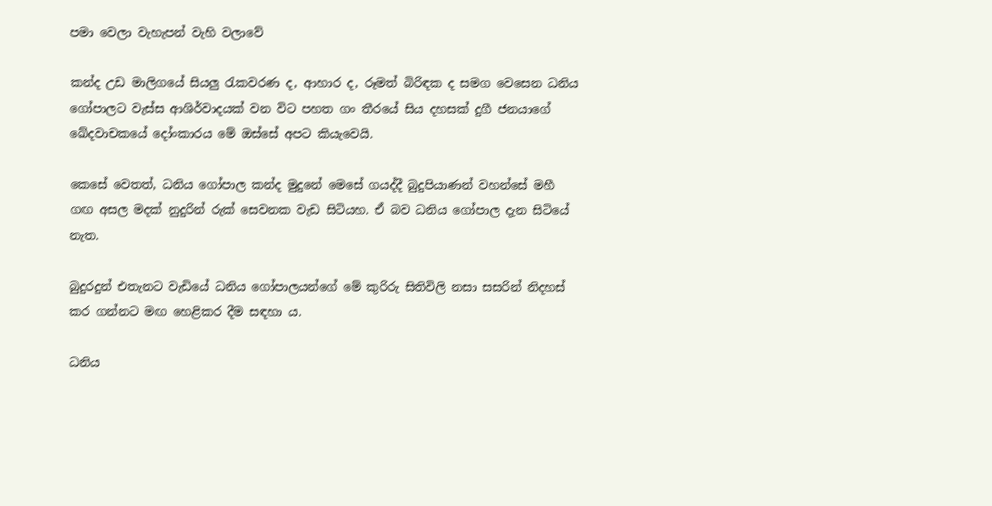පමා වෙලා වැහැපන් වැහි වලාවේ

කන්ද උඩ මාලිගයේ සියලු රැකවරණ ද, ආහාර ද, රූමත් බිරිඳක ද සමග වෙසෙන ධනිය ගෝපාලට වැස්ස ආශිර්වාදයක් වන විට පහත ගං තීරයේ සිය දහසක් දුගී ජනයාගේ ඛේදවාචකයේ දෝංකාරය මේ ඔස්සේ අපට කියැවෙයි.

කෙසේ වෙතත්, ධනිය ගෝපාල කන්ද මුදුනේ මෙසේ ගයද්දී බුදුපියාණන් වහන්සේ මහී ගඟ අසල මදක් නුදුරින් රුක් සෙවනක වැඩ සිටියහ. ඒ බව ධනිය ගෝපාල දැන සිටියේ නැත.

බුදුරදුන් එතැනට වැඩියේ ධනිය ගෝපාලයන්ගේ මේ කුරිරු සිතිවිලි නසා සසරින් නිදහස් කර ගන්නට මඟ හෙළිකර දීම සඳහා ය.

ධනිය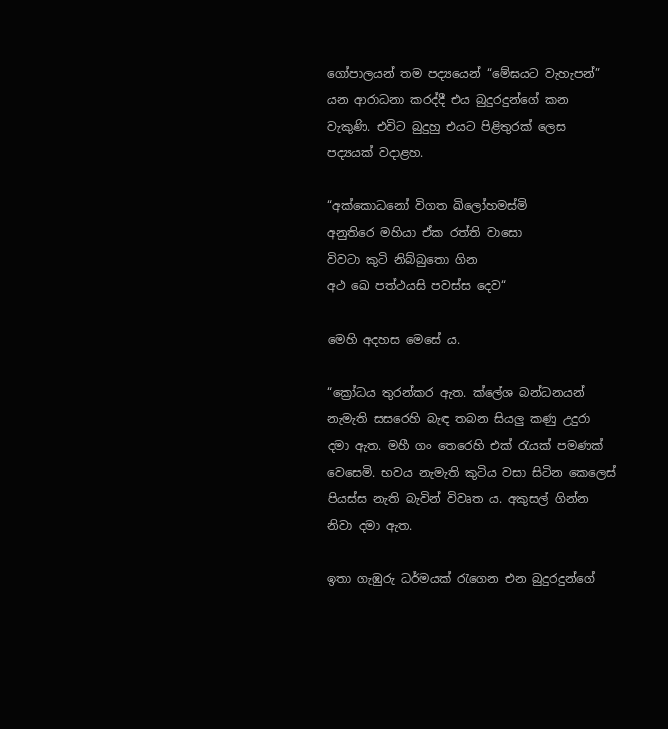ගෝපාලයන් තම පද්‍යයෙන් “මේඝයට වැහැපන්” යන ආරාධනා කරද්දී එය බුදුරදුන්ගේ කන වැකුණි. එවිට බුදුහු එයට පිළිතුරක් ලෙස පද්‍යයක් වදාළහ.

“අක්කොධනෝ විගත ඛිලෝහමස්මි
අනුතිරෙ මහියා ඒක රත්ති වාසො
විවටා කුටි නිබ්බුතො ගින
අථ ඛෙ පත්ථයසි පවස්ස දෙව“

මෙහි අදහස මෙසේ ය.

“ක්‍රෝධය තුරන්කර ඇත. ක්ලේශ බන්ධනයන් නැමැති සසරෙහි බැඳ තබන සියලු කණු උදුරා දමා ඇත. මහී ගං තෙරෙහි එක් රැයක් පමණක් වෙසෙමි. භවය නැමැති කුටිය වසා සිටින කෙලෙස් පියස්ස නැති බැවින් විවෘත ය. අකුසල් ගින්න නිවා දමා ඇත.

ඉතා ගැඹුරු ධර්මයක් රැගෙන එන බුදුරදුන්ගේ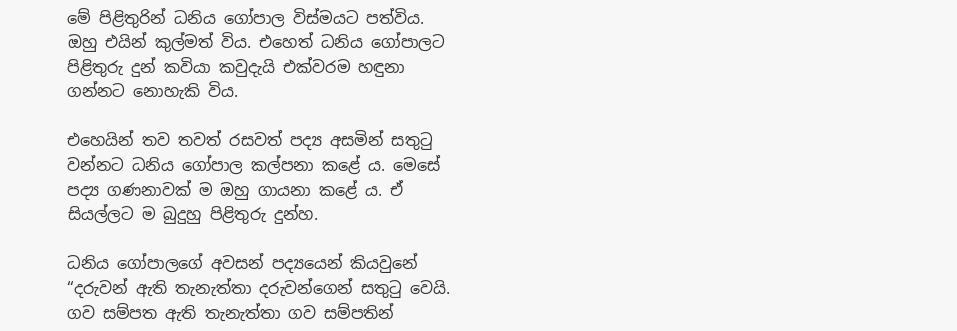මේ පිළිතුරින් ධනිය ගෝපාල විස්මයට පත්විය. ඔහු එයින් කුල්මත් විය. එහෙත් ධනිය ගෝපාලට පිළිතුරු දුන් කවියා කවුදැයි එක්වරම හඳුනා ගන්නට නොහැකි විය.

එහෙයින් තව තවත් රසවත් පද්‍ය අසමින් සතුටු වන්නට ධනිය ගෝපාල කල්පනා කළේ ය. මෙසේ පද්‍ය ගණනාවක් ම ඔහු ගායනා කළේ ය. ඒ සියල්ලට ම බුදුහු පිළිතුරු දුන්හ.

ධනිය ගෝපාලගේ අවසන් පද්‍යයෙන් කියවුනේ “දරුවන් ඇති තැනැත්තා දරුවන්ගෙන් සතුටු වෙයි. ගව සම්පත ඇති තැනැත්තා ගව සම්පතින්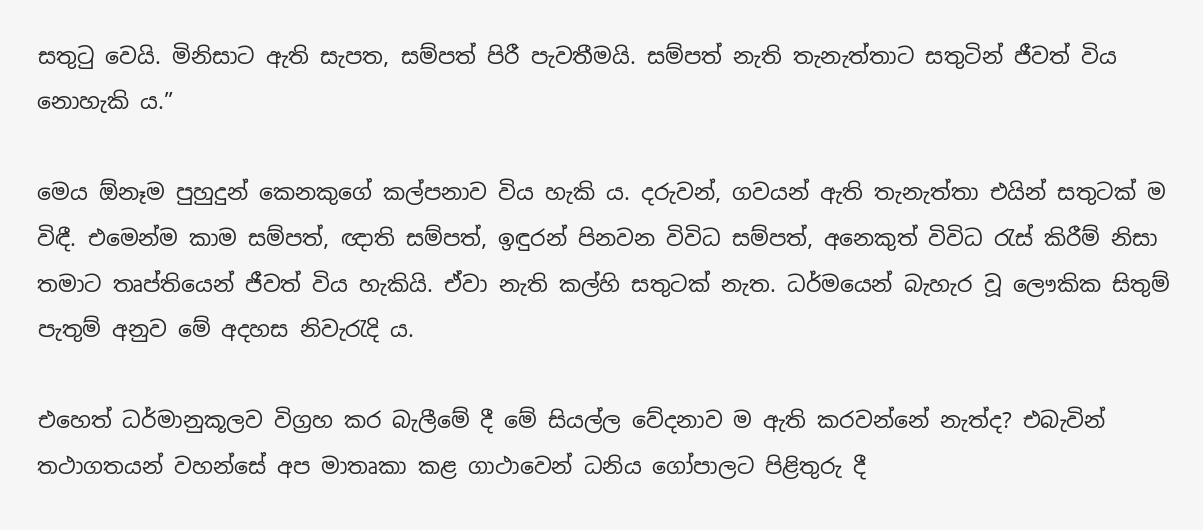සතුටු වෙයි. මිනිසාට ඇති සැපත, සම්පත් පිරී පැවතීමයි. සම්පත් නැති තැනැත්තාට සතුටින් ජීවත් විය නොහැකි ය.”

මෙය ඕනෑම පුහුදුන් කෙනකුගේ කල්පනාව විය හැකි ය. දරුවන්, ගවයන් ඇති තැනැත්තා එයින් සතුටක් ම විඳී. එමෙන්ම කාම සම්පත්, ඥාති සම්පත්, ඉඳුරන් පිනවන විවිධ සම්පත්, අනෙකුත් විවිධ රැස් කිරීම් නිසා තමාට තෘප්තියෙන් ජීවත් විය හැකියි. ඒවා නැති කල්හි සතුටක් නැත. ධර්මයෙන් බැහැර වූ ලෞකික සිතුම් පැතුම් අනුව මේ අදහස නිවැරැදි ය.

එහෙත් ධර්මානුකූලව විග්‍රහ කර බැලීමේ දී මේ සියල්ල වේදනාව ම ඇති කරවන්නේ නැත්ද? එබැවින් තථාගතයන් වහන්සේ අප මාතෘකා කළ ගාථාවෙන් ධනිය ගෝපාලට පිළිතුරු දී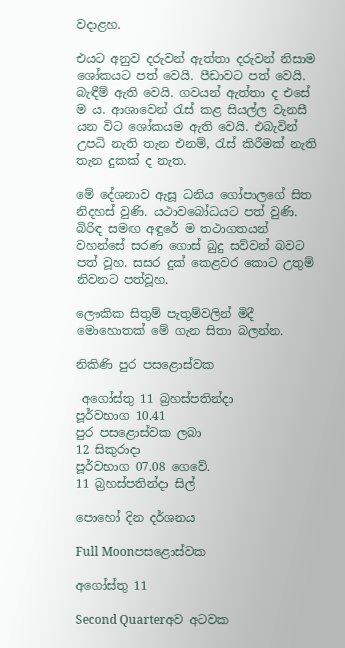වදාළහ.

එයට අනුව දරුවන් ඇත්තා දරුවන් නිසාම ශෝකයට පත් වෙයි. පීඩාවට පත් වෙයි. බැඳීම් ඇති වෙයි. ගවයන් ඇත්තා ද එසේ ම ය. ආශාවෙන් රැස් කළ සියල්ල වැනසී යන විට ශෝකයම ඇති වෙයි. එබැවින් උපධි නැති තැන එනම්, රැස් කිරීමක් නැති තැන දුකක් ද නැත.

මේ දේශනාව ඇසූ ධනිය ගෝපාලගේ සිත නිදහස් වුණි. යථාවබෝධයට පත් වුණි. බිරිඳ සමඟ අඳුරේ ම තථාගතයන් වහන්සේ සරණ ගොස් බුදු සව්වන් බවට පත් වූහ. සසර දුක් කෙළවර කොට උතුම් නිවනට පත්වූහ.

ලෞකික සිතුම් පැතුම්වලින් මිදී මොහොතක් මේ ගැන සිතා බලන්න.

නිකිණි පුර පසළොස්වක

 අගෝස්තු 11 බ්‍රහස්පතින්දා
පූර්වභාග 10.41
පුර පසළොස්වක ලබා
12 සිකුරාදා
පූර්වභාග 07.08 ගෙවේ.
11 බ්‍රහස්පතින්දා සිල්

පොහෝ දින දර්ශනය

Full Moonපසළොස්වක

අගෝස්තු 11

Second Quarterඅව අටවක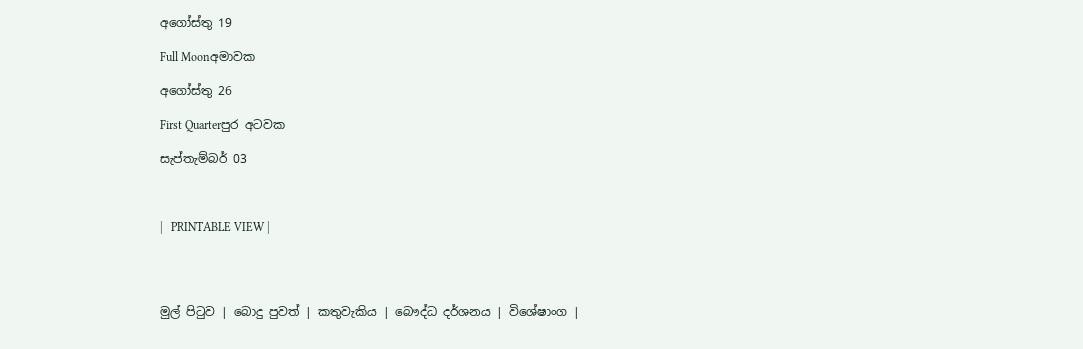අගෝස්තු 19

Full Moonඅමාවක

අගෝස්තු 26

First Quarterපුර අටවක

සැප්තැම්බර් 03



|   PRINTABLE VIEW |




මුල් පිටුව | බොදු පුවත් | කතුවැකිය | බෞද්ධ දර්ශනය | විශේෂාංග |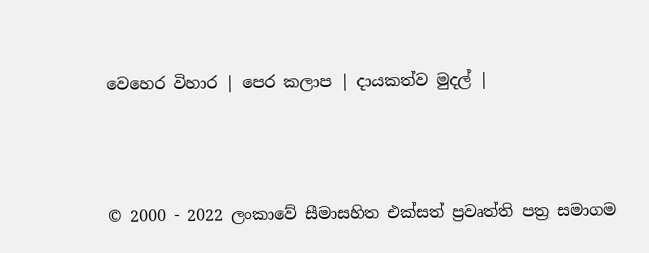වෙහෙර විහාර | පෙර කලාප | දායකත්ව මුදල් |



© 2000 - 2022 ලංකාවේ සීමාසහිත එක්සත් ප්‍රවෘත්ති පත්‍ර සමාගම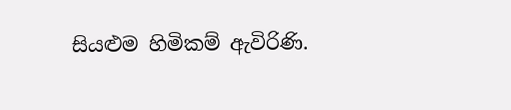සියළුම හිමිකම් ඇවිරිණි.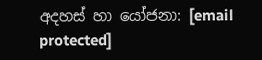අදහස් හා යෝජනා: [email protected]